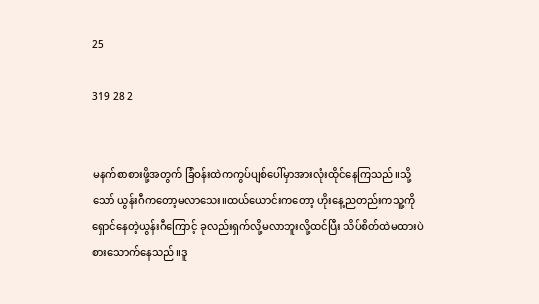25

319 28 2


မနက်စာစားဖို့အတွက် ခြံဝန်းထဲကကွပ်ပျစ်ပေါ်မှာအားလုံးထိုင်နေကြသည်။သို့သော် ယွန်းဂီကတော့မလာသေး။ထယ်ယောင်းကတော့ ဟိုးနေ့ညတည်းကသူ့ကိုရှောင်နေတဲ့ယွန်းဂီကြောင့် ခုလည်းရှက်လို့မလာဘူးလို့ထင်ပြီး သိပ်စိတ်ထဲမထားပဲစားသောက်နေသည်။ဒူ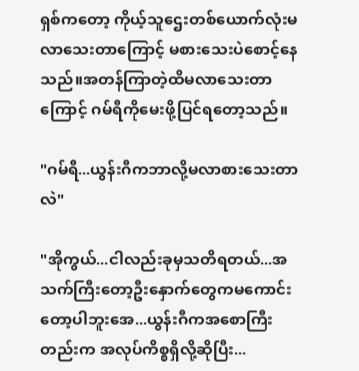ရှစ်ကတော့ ကိုယ့်သူဌေးတစ်ယောက်လုံးမလာသေးတာကြောင့် မစားသေးပဲစောင့်နေသည်။အတန်ကြာတဲ့ထိမလာသေးတာကြောင့် ဂမ်ရီကိုမေးဖို့ပြင်ရတော့သည်။

"ဂမ်ရီ...ယွန်းဂီကဘာလို့မလာစားသေးတာလဲ"

"အိုကွယ်...ငါလည်းခုမှသတိရတယ်...အသက်ကြီးတော့ဦးနှောက်တွေကမကောင်းတော့ပါဘူးအေ...ယွန်းဂီကအစောကြီးတည်းက အလုပ်ကိစ္စရှိလို့ဆိုပြီး...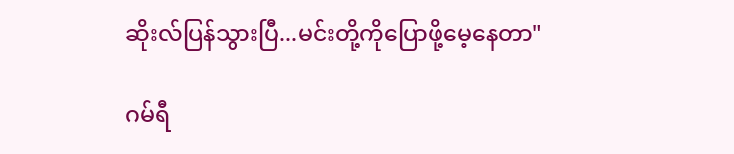ဆိုးလ်ပြန်သွားပြီ...မင်းတို့ကိုပြောဖို့မေ့နေတာ"

ဂမ်ရီ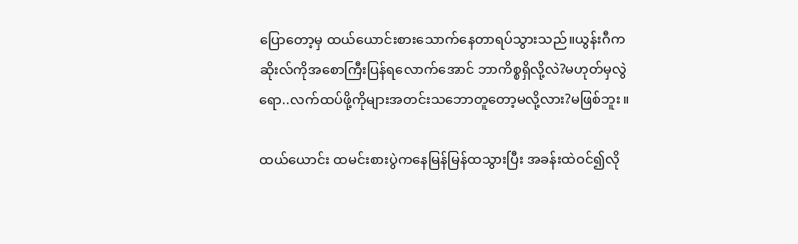ပြောတော့မှ ထယ်ယောင်းစားသောက်နေတာရပ်သွားသည်။ယွန်းဂီက ဆိုးလ်ကိုအစောကြီးပြန်ရလောက်အောင် ဘာကိစ္စရှိလို့လဲ?မဟုတ်မှလွဲရော..လက်ထပ်ဖို့ကိုများအတင်းသဘောတူတော့မလို့လား?မဖြစ်ဘူး။

ထယ်ယောင်း ထမင်းစားပွဲကနေမြန်မြန်ထသွားပြီး အခန်းထဲဝင်၍လို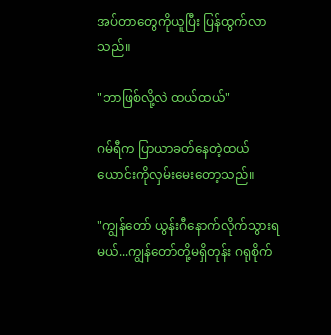အပ်တာတွေကိုယူပြီး ပြန်ထွက်လာသည်။

"ဘာဖြစ်လို့လဲ ထယ်ထယ်"

ဂမ်ရီက ပြာယာခတ်နေတဲ့ထယ်ယောင်းကိုလှမ်းမေးတော့သည်။

"ကျွန်တော် ယွန်းဂီနောက်လိုက်သွားရမယ်...ကျွန်တော်တို့မရှိတုန်း ဂရုစိုက်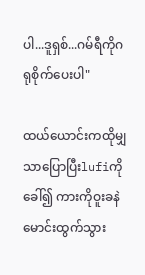ပါ...ဒူရှစ်...ဂမ်ရီကိုဂရုစိုက်ပေးပါ"

ထယ်ယောင်းကထိုမျှသာပြောပြီးlufiကိုခေါ်၍ ကားကိုဝူးခနဲမောင်းထွက်သွား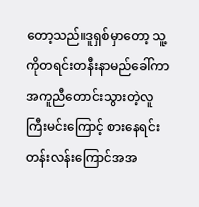တော့သည်။ဒူရှစ်မှာတော့ သူ့ကိုတရင်းတနီးနာမည်ခေါ်ကာ အကူညီတောင်းသွားတဲ့လူကြီးမင်းကြောင့် စားနေရင်းတန်းလန်းကြောင်အအ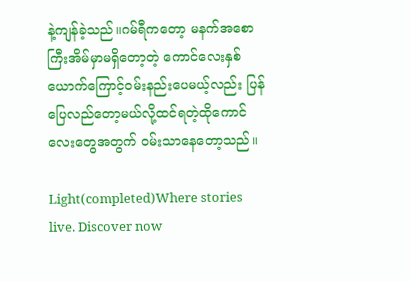နဲ့ကျန်ခဲ့သည်။ဂမ်ရီကတော့ မနက်အစောကြီးအိမ်မှာမရှိတော့တဲ့ ကောင်လေးနှစ်ယောက်ကြောင့်ဝမ်းနည်းပေမယ့်လည်း ပြန်ပြေလည်တော့မယ်လို့ထင်ရတဲ့ထိုကောင်လေးတွေအတွက် ဝမ်းသာနေတော့သည်။

Light(completed)Where stories live. Discover now